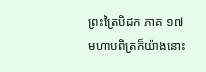ព្រះត្រៃបិដក ភាគ ១៧
មហាបពិត្រក៏យ៉ាងនោះ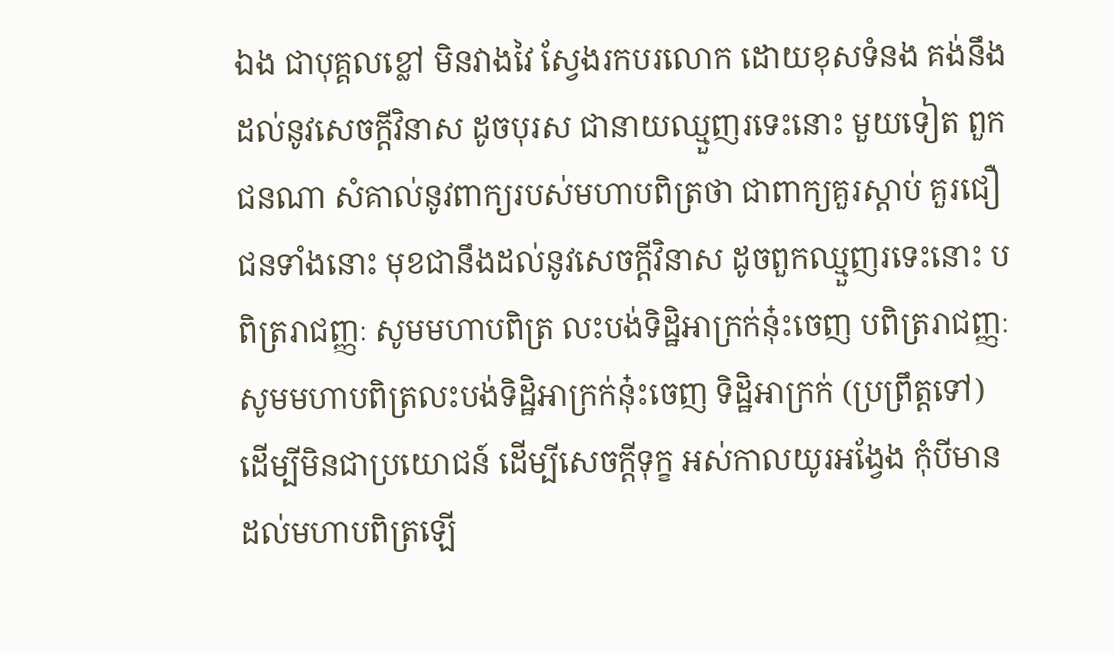ឯង ជាបុគ្គលខ្លៅ មិនវាងវៃ ស្វែងរកបរលោក ដោយខុសទំនង គង់នឹងដល់នូវសេចក្តីវិនាស ដូចបុរស ជានាយឈ្មួញរទេះនោះ មួយទៀត ពួកជនណា សំគាល់នូវពាក្យរបស់មហាបពិត្រថា ជាពាក្យគួរស្តាប់ គួរជឿ ជនទាំងនោះ មុខជានឹងដល់នូវសេចក្តីវិនាស ដូចពួកឈ្មួញរទេះនោះ បពិត្ររាជញ្ញៈ សូមមហាបពិត្រ លះបង់ទិដ្ឋិអាក្រក់នុ៎ះចេញ បពិត្ររាជញ្ញៈ សូមមហាបពិត្រលះបង់ទិដ្ឋិអាក្រក់នុ៎ះចេញ ទិដ្ឋិអាក្រក់ (ប្រព្រឹត្តទៅ) ដើម្បីមិនជាប្រយោជន៍ ដើម្បីសេចក្តីទុក្ខ អស់កាលយូរអង្វែង កុំបីមាន ដល់មហាបពិត្រឡើ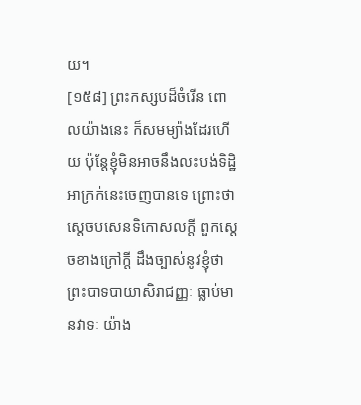យ។
[១៥៨] ព្រះកស្សបដ៏ចំរើន ពោលយ៉ាងនេះ ក៏សមម្យ៉ាងដែរហើយ ប៉ុន្តែខ្ញុំមិនអាចនឹងលះបង់ទិដ្ឋិអាក្រក់នេះចេញបានទេ ព្រោះថា ស្តេចបសេនទិកោសលក្តី ពួកស្តេចខាងក្រៅក្តី ដឹងច្បាស់នូវខ្ញុំថា ព្រះបាទបាយាសិរាជញ្ញៈ ធ្លាប់មានវាទៈ យ៉ាង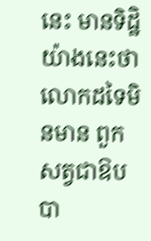នេះ មានទិដ្ឋិយ៉ាងនេះថា លោកដទៃមិនមាន ពួកសត្វជាឱបបា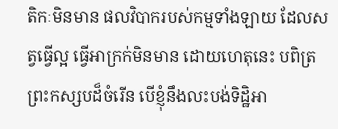តិកៈមិនមាន ផលវិបាករបស់កម្មទាំងឡាយ ដែលសត្វធ្វើល្អ ធ្វើអាក្រក់មិនមាន ដោយហេតុនេះ បពិត្រព្រះកស្សបដ៏ចំរើន បើខ្ញុំនឹងលះបង់ទិដ្ឋិអា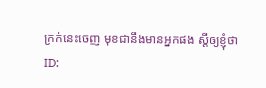ក្រក់នេះចេញ មុខជានឹងមានអ្នកផង ស្តីឲ្យខ្ញុំថា
ID: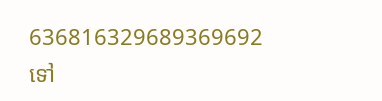636816329689369692
ទៅ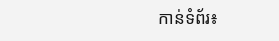កាន់ទំព័រ៖